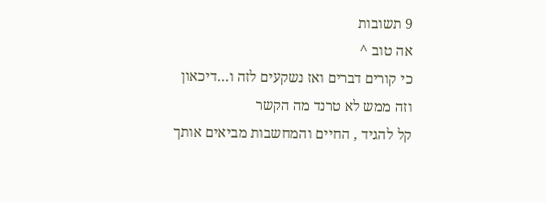9 תשובות
אה טוב ^
כי קורים דברים ואז נשקעים לזה ו...דיכאון
וזה ממש לא טרנד מה הקשר
קל להגיד , החיים והמחשבות מביאים אותך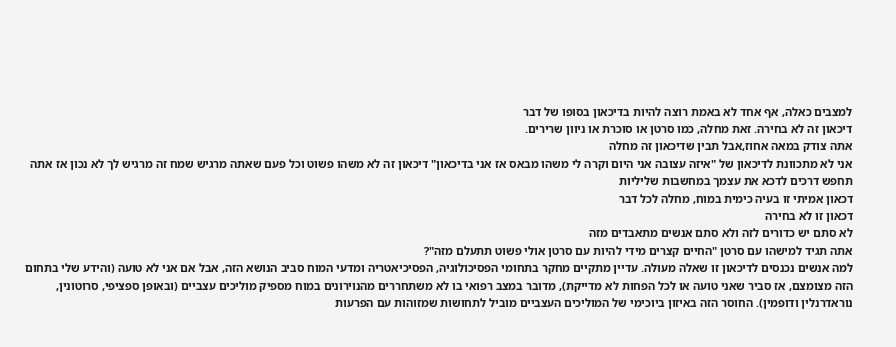למצבים כאלה, אף אחד לא באמת רוצה להיות בדיכאון בסופו של דבר
דיכאון זה לא בחירה. זאת מחלה, כמו סרטן או סוכרת או ניוון שרירים.
אתה צודק במאה אחוז,אבל תבין שדיכאון זה מחלה
אני לא מתכוונת לדיכאון של "איזה עצובה אני היום וקרה לי משהו מבאס אז אני בדיכאון" דיכאון זה לא משהו פשוט וכל פעם שאתה מרגיש שמח זה מרגיש לך לא נכון אז אתה תחפש דרכים לדכא את עצמך במחשבות שליליות
דכאון אמיתי זו בעיה כימית במוח, מחלה לכל דבר
דכאון זו לא בחירה
לא סתם יש כדורים לזה ולא סתם אנשים מתאבדים מזה
אתה תגיד למישהו עם סרטן "החיים קצרים מידי להיות עם סרטן אולי פשוט תתעלם מזה"?
למה אנשים נכנסים לדיכאון זו שאלה מעולה. עדיין מתקיים מחקר בתחומי הפסיכולוגיה, הפסיכיאטריה ומדעי המוח סביב הנושא הזה, אבל אם אני לא טועה (והידע שלי בתחום הזה מצומצם, אז סביר שאני טועה או לכל הפחות לא מדייקת), מדובר במצב רפואי בו לא משתחררים מהנוירונים במוח מספיק מוליכים עצביים (ובאופן ספציפי, סרוטונין, נוראדרנלין ודופמין). החוסר הזה באיזון ביוכימי של המוליכים העצביים מוביל לתחושות שמזוהות עם הפרעות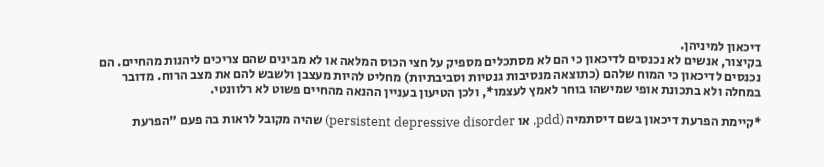דיכאון למיניהן.
בקיצור, אנשים לא נכנסים לדיכאון כי הם לא מסתכלים מספיק על חצי הכוס המלאה או לא מבינים שהם צריכים ליהנות מהחיים. הם נכנסים לדיכאון כי המוח שלהם (כתוצאה מנסיבות גנטיות וסביבתיות) מחליט להיות מעצבן ולשבש להם את מצב הרוח. מדובר במחלה ולא בתכונת אופי שמישהו בוחר לאמץ לעצמו*, ולכן הטיעון בעניין ההנאה מהחיים פשוט לא רלוונטי.

*קיימת הפרעת דיכאון בשם דיסתמיה (pdd, או persistent depressive disorder) שהיה מקובל לראות בה פעם "הפרעת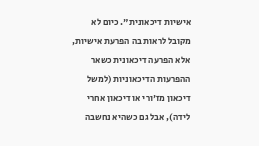אישיות דיכאונית". כיום לא מקובל לראות בה הפרעת אישיות, אלא הפרעה דיכאונית כשאר ההפרעות הדיכאוניות (למשל דיכאון מז'ורי או דיכאון אחרי לידה), אבל גם כשהיא נחשבה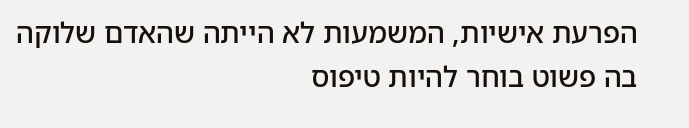הפרעת אישיות, המשמעות לא הייתה שהאדם שלוקה בה פשוט בוחר להיות טיפוס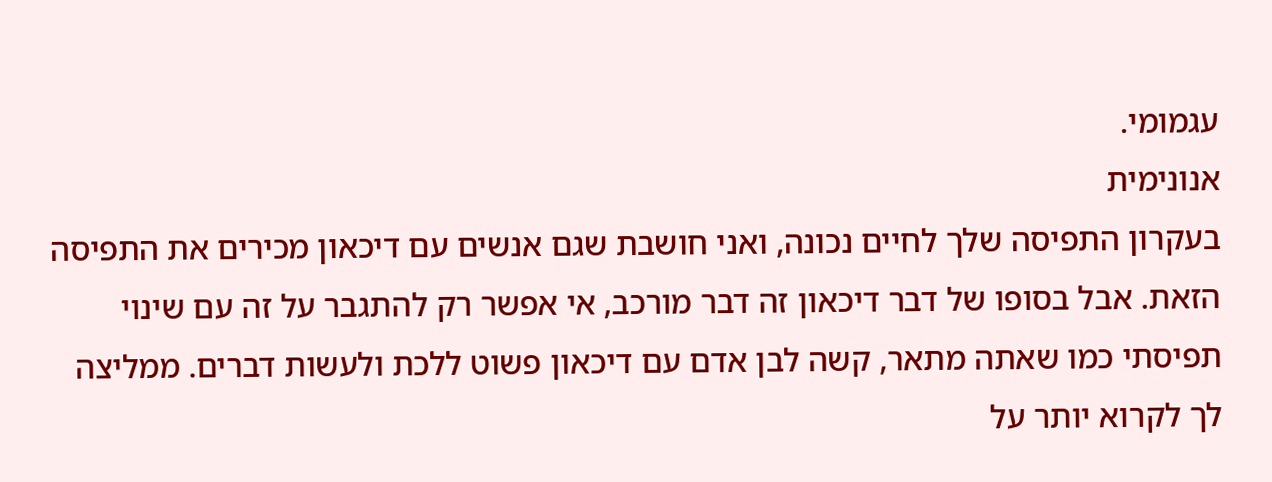עגמומי.
אנונימית
בעקרון התפיסה שלך לחיים נכונה, ואני חושבת שגם אנשים עם דיכאון מכירים את התפיסה הזאת. אבל בסופו של דבר דיכאון זה דבר מורכב, אי אפשר רק להתגבר על זה עם שינוי תפיסתי כמו שאתה מתאר, קשה לבן אדם עם דיכאון פשוט ללכת ולעשות דברים. ממליצה לך לקרוא יותר על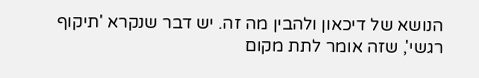הנושא של דיכאון ולהבין מה זה. יש דבר שנקרא 'תיקוף רגשי', שזה אומר לתת מקום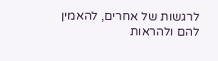לרגשות של אחרים, להאמין להם ולהראות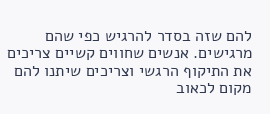להם שזה בסדר להרגיש כפי שהם מרגישים. אנשים שחווים קשיים צריכים את התיקוף הרגשי וצריכים שיתנו להם מקום לכאוב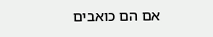אם הם כואבים